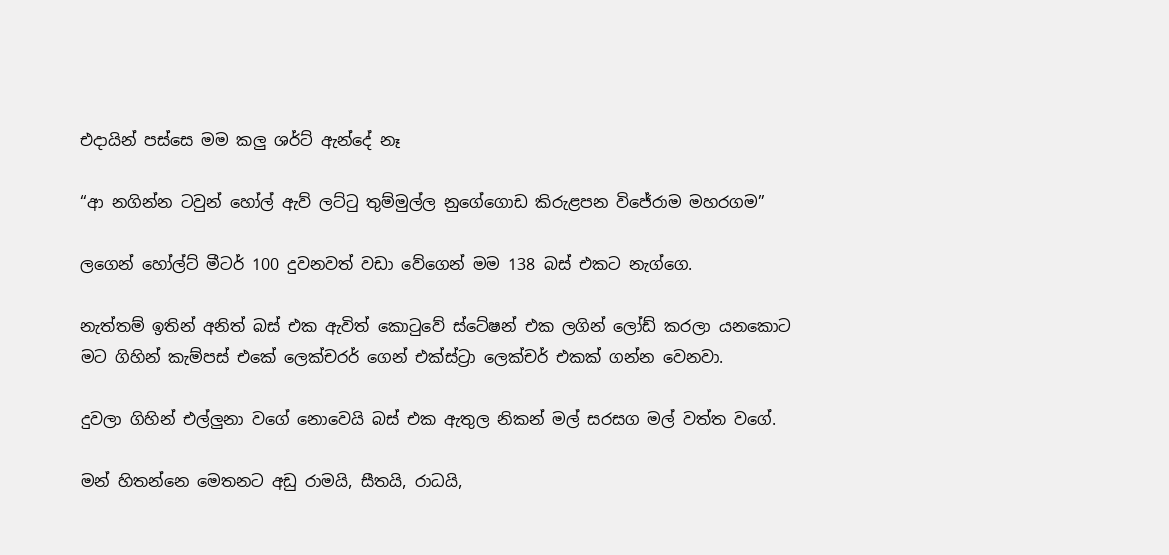එදායින් පස්සෙ මම කලු ශර්ට් ඇන්දේ නෑ

“ආ නගින්න ටවුන් හෝල් ඇව් ලට්ටු තුම්මුල්ල නුගේගොඩ කිරුළපන විජේරාම මහරගම”

ලගෙන් හෝල්ට් මීටර් 100 දුවනවත් වඩා වේගෙන් මම 138 බස් එකට නැග්ගෙ.

නැත්තම් ඉතින් අනිත් බස් එක ඇවිත් කොටුවේ ස්ටේෂන් එක ලගින් ලෝඩ් කරලා යනකොට
මට ගිහින් කැම්පස් එකේ ලෙක්චරර් ගෙන් එක්ස්ට්‍රා ලෙක්චර් එකක් ගන්න වෙනවා.

දුවලා ගිහින් එල්ලුනා වගේ නොවෙයි බස් එක ඇතුල නිකන් මල් සරසග මල් වත්ත වගේ.

මන් හිතන්නෙ මෙතනට අඩු රාමයි, සීතයි, රාධයි,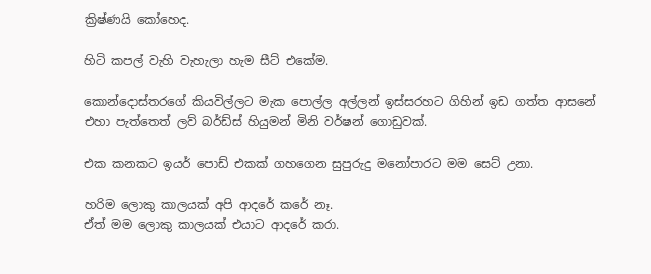ක්‍රිෂ්ණයි කෝහෙද.

හිටි කපල් වැහි වැහැලා හැම සීට් එකේම.

කොන්දොස්තරගේ කියවිල්ලට මැක පොල්ල අල්ලන් ඉස්සරහට ගිහින් ඉඩ ගත්ත ආසනේ
එහා පැත්තෙත් ලව් බර්ඩ්ස් හියුමන් මිනි වර්ෂන් ගොඩුවක්.

එක කනකට ඉයර් පොඩ් එකක් ගහගෙන සුපුරුදු මනෝපාරට මම සෙට් උනා.

හරිම ලොකු කාලයක් අපි ආදරේ කරේ නෑ.
ඒත් මම ලොකු කාලයක් එයාට ආදරේ කරා.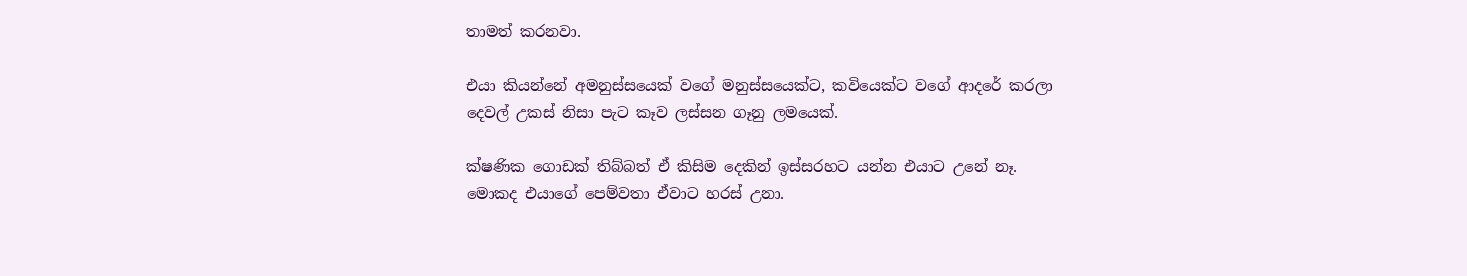තාමත් කරනවා.

එයා කියන්නේ අමනුස්සයෙක් වගේ මනුස්සයෙක්ට, කවියෙක්ට වගේ ආදරේ කරලා
දෙවල් උකස් නිසා පැට කෑව ලස්සන ගෑනු ලමයෙක්.

ක්ෂණික ගොඩක් තිබ්බත් ඒ කිසිම දෙකින් ඉස්සරහට යන්න එයාට උනේ නෑ.
මොකද එයාගේ පෙම්වතා ඒවාට හරස් උනා.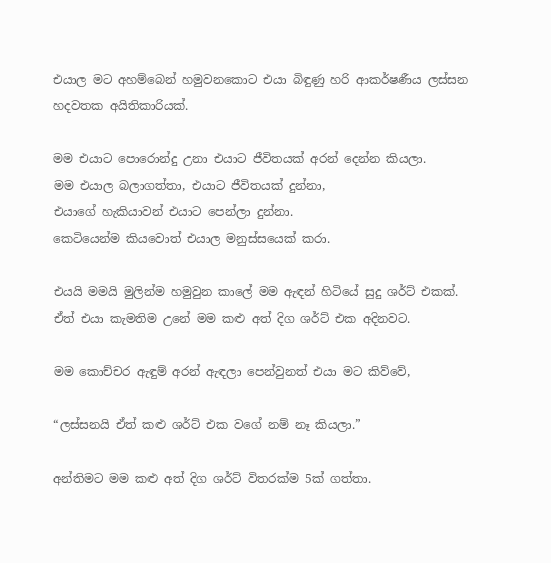එයාල මට අහම්බෙන් හමුවනකොට එයා බිඳුණු හරි ආකර්ෂණීය ලස්සන හදවතක අයිතිකාරියක්.

මම එයාට පොරොන්දු උනා එයාට ජීවිතයක් අරන් දෙන්න කියලා.
මම එයාල බලාගත්තා, එයාට ජීවිතයක් දුන්නා,
එයාගේ හැකියාවන් එයාට පෙන්ලා දුන්නා.
කෙටියෙන්ම කියවොත් එයාල මනුස්සයෙක් කරා.

එයයි මමයි මුලින්ම හමුවුන කාලේ මම ඇඳන් හිටියේ සුදු ශර්ට් එකක්.
ඒත් එයා කැමතිම උනේ මම කළු අත් දිග ශර්ට් එක අදිනවට.

මම කොච්චර ඇඳුම් අරන් ඇඳලා පෙන්වුනත් එයා මට කිව්වේ,

“ලස්සනයි ඒත් කළු ශර්ට් එක වගේ නම් නෑ කියලා.”

අන්තිමට මම කළු අත් දිග ශර්ට් විතරක්ම 5ක් ගත්තා.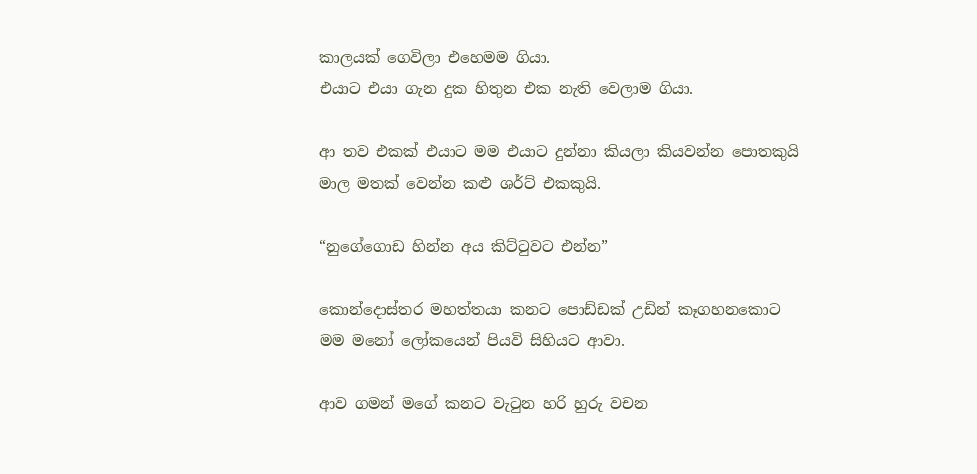කාලයක් ගෙවිලා එහෙමම ගියා.
එයාට එයා ගැන දුක හිතුන එක නැති වෙලාම ගියා.

ආ තව එකක් එයාට මම එයාට දුන්නා කියලා කියවන්න පොතකුයි
මාල මතක් වෙන්න කළු ශර්ට් එකකුයි.

“නුගේගොඩ හින්න අය කිට්ටුවට එන්න”

කොන්දොස්තර මහත්තයා කනට පොඩ්ඩක් උඩින් කෑගහනකොට
මම මනෝ ලෝකයෙන් පියවි සිහියට ආවා.

ආව ගමන් මගේ කනට වැටුන හරි හුරු වචන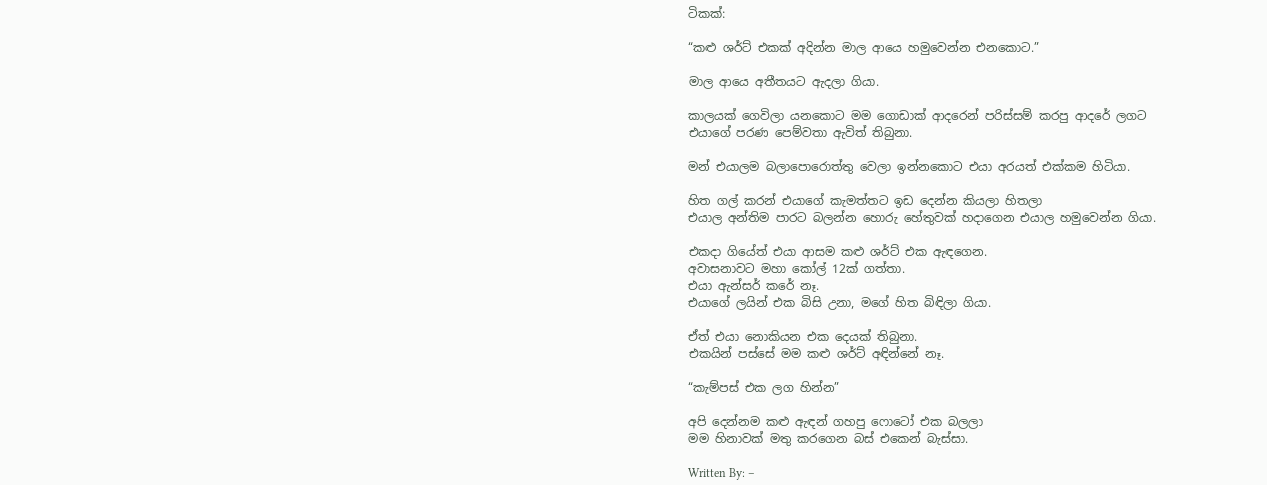ටිකක්:

“කළු ශර්ට් එකක් අදින්න මාල ආයෙ හමුවෙන්න එනකොට.”

මාල ආයෙ අතීතයට ඇදලා ගියා.

කාලයක් ගෙවිලා යනකොට මම ගොඩාක් ආදරෙන් පරිස්සම් කරපු ආදරේ ලගට
එයාගේ පරණ පෙම්වතා ඇවිත් තිබුනා.

මන් එයාලම බලාපොරොත්තු වෙලා ඉන්නකොට එයා අරයත් එක්කම හිටියා.

හිත ගල් කරන් එයාගේ කැමත්තට ඉඩ දෙන්න කියලා හිතලා
එයාල අන්තිම පාරට බලන්න හොරු හේතුවක් හදාගෙන එයාල හමුවෙන්න ගියා.

එකදා ගියේත් එයා ආසම කළු ශර්ට් එක ඇඳගෙන.
අවාසනාවට මහා කෝල් 12ක් ගත්තා.
එයා ඇන්සර් කරේ නෑ.
එයාගේ ලයින් එක බිසි උනා, මගේ හිත බිඳිලා ගියා.

ඒත් එයා නොකියන එක දෙයක් තිබුනා.
එකයින් පස්සේ මම කළු ශර්ට් අඳින්නේ නෑ.

“කැම්පස් එක ලග හින්න”

අපි දෙන්නම කළු ඇඳන් ගහපු ෆොටෝ එක බලලා
මම හිනාවක් මතු කරගෙන බස් එකෙන් බැස්සා.

Written By: –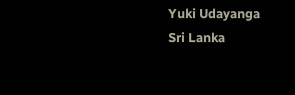Yuki Udayanga
Sri Lanka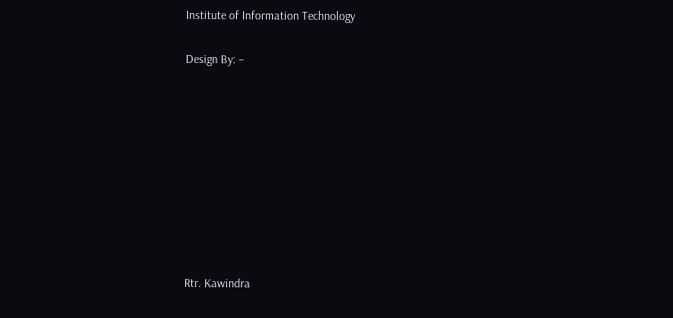Institute of Information Technology

Design By: –









Rtr. Kawindra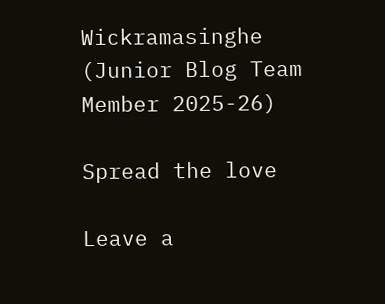Wickramasinghe
(Junior Blog Team Member 2025-26)

Spread the love

Leave a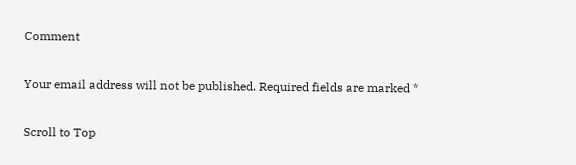Comment

Your email address will not be published. Required fields are marked *

Scroll to Top